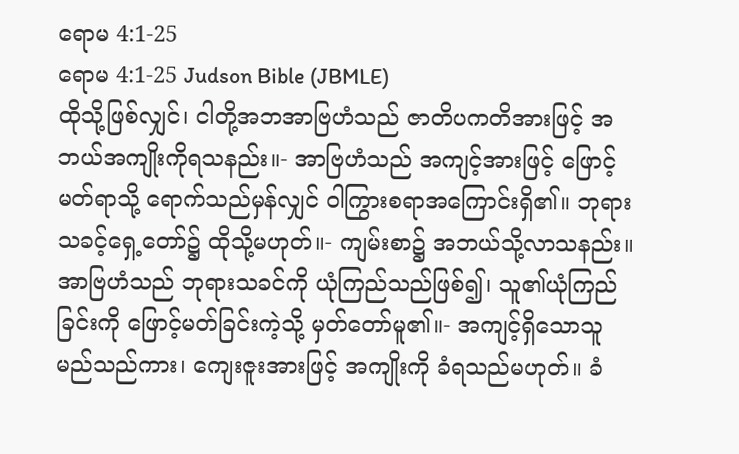ရောမ 4:1-25
ရောမ 4:1-25 Judson Bible (JBMLE)
ထိုသို့ဖြစ်လျှင်၊ ငါတို့အဘအာဗြဟံသည် ဇာတိပကတိအားဖြင့် အဘယ်အကျိုးကိုရသနည်း။- အာဗြဟံသည် အကျင့်အားဖြင့် ဖြောင့်မတ်ရာသို့ ရောက်သည်မှန်လျှင် ဝါကြွားစရာအကြောင်းရှိ၏။ ဘုရားသခင့်ရှေ့တော်၌ ထိုသို့မဟုတ်။- ကျမ်းစာ၌ အဘယ်သို့လာသနည်း။ အာဗြဟံသည် ဘုရားသခင်ကို ယုံကြည်သည်ဖြစ်၍၊ သူ၏ယုံကြည်ခြင်းကို ဖြောင့်မတ်ခြင်းကဲ့သို့ မှတ်တော်မူ၏။- အကျင့်ရှိသောသူမည်သည်ကား၊ ကျေးဇူးအားဖြင့် အကျိုးကို ခံရသည်မဟုတ်။ ခံ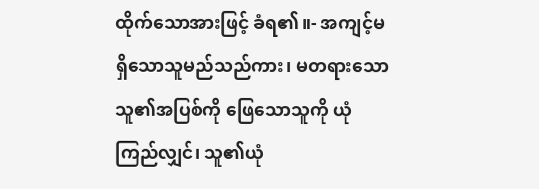ထိုက်သောအားဖြင့် ခံရ၏။- အကျင့်မရှိသောသူမည်သည်ကား၊ မတရားသောသူ၏အပြစ်ကို ဖြေသောသူကို ယုံကြည်လျှင်၊ သူ၏ယုံ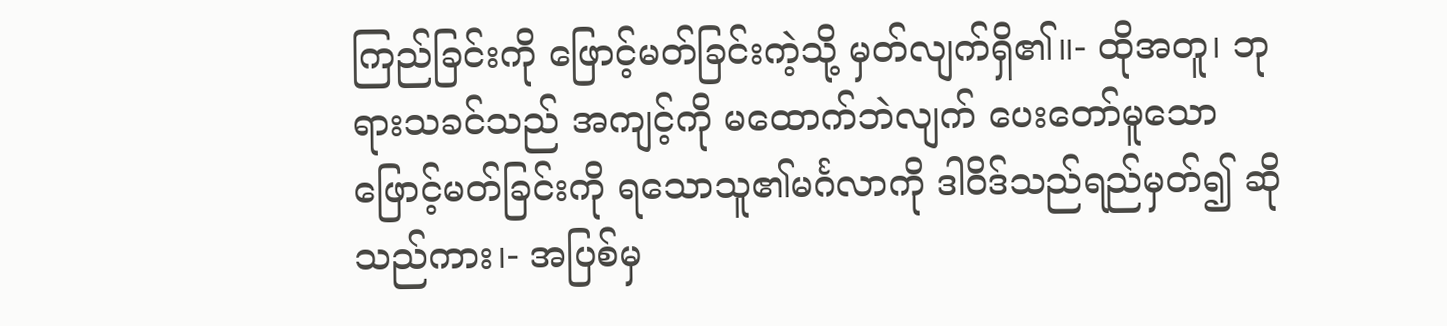ကြည်ခြင်းကို ဖြောင့်မတ်ခြင်းကဲ့သို့ မှတ်လျက်ရှိ၏။- ထိုအတူ၊ ဘုရားသခင်သည် အကျင့်ကို မထောက်ဘဲလျက် ပေးတော်မူသော ဖြောင့်မတ်ခြင်းကို ရသောသူ၏မင်္ဂလာကို ဒါဝိဒ်သည်ရည်မှတ်၍ ဆိုသည်ကား၊- အပြစ်မှ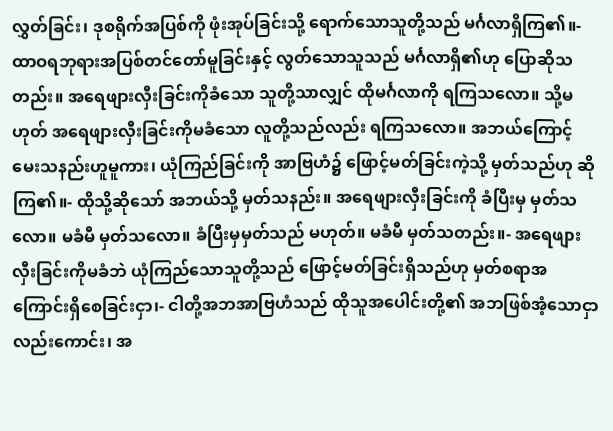လွှတ်ခြင်း၊ ဒုစရိုက်အပြစ်ကို ဖုံးအုပ်ခြင်းသို့ ရောက်သောသူတို့သည် မင်္ဂလာရှိကြ၏။- ထာဝရဘုရားအပြစ်တင်တော်မူခြင်းနှင့် လွတ်သောသူသည် မင်္ဂလာရှိ၏ဟု ပြောဆိုသတည်း။ အရေဖျားလှီးခြင်းကိုခံသော သူတို့သာလျှင် ထိုမင်္ဂလာကို ရကြသလော။ သို့မဟုတ် အရေဖျားလှီးခြင်းကိုမခံသော လူတို့သည်လည်း ရကြသလော။ အဘယ်ကြောင့် မေးသနည်းဟူမူကား၊ ယုံကြည်ခြင်းကို အာဗြဟံ၌ ဖြောင့်မတ်ခြင်းကဲ့သို့ မှတ်သည်ဟု ဆိုကြ၏။- ထိုသို့ဆိုသော် အဘယ်သို့ မှတ်သနည်း။ အရေဖျားလှီးခြင်းကို ခံပြီးမှ မှတ်သလော။ မခံမီ မှတ်သလော။ ခံပြီးမှမှတ်သည် မဟုတ်။ မခံမီ မှတ်သတည်း။- အရေဖျားလှီးခြင်းကိုမခံဘဲ ယုံကြည်သောသူတို့သည် ဖြောင့်မတ်ခြင်းရှိသည်ဟု မှတ်စရာအကြောင်းရှိစေခြင်းငှာ၊- ငါတို့အဘအာဗြဟံသည် ထိုသူအပေါင်းတို့၏ အဘဖြစ်အံ့သောငှာလည်းကောင်း၊ အ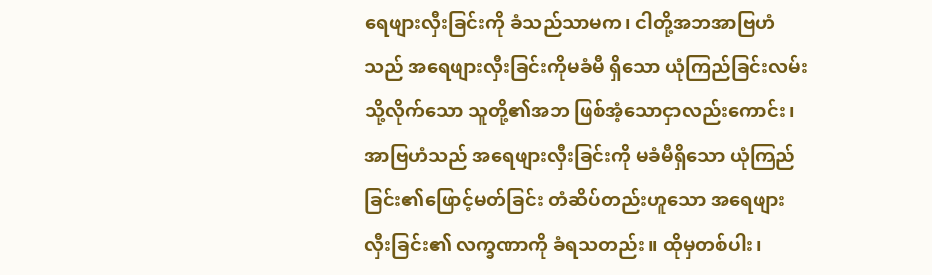ရေဖျားလှီးခြင်းကို ခံသည်သာမက၊ ငါတို့အဘအာဗြဟံသည် အရေဖျားလှီးခြင်းကိုမခံမီ ရှိသော ယုံကြည်ခြင်းလမ်းသို့လိုက်သော သူတို့၏အဘ ဖြစ်အံ့သောငှာလည်းကောင်း၊ အာဗြဟံသည် အရေဖျားလှီးခြင်းကို မခံမီရှိသော ယုံကြည်ခြင်း၏ဖြောင့်မတ်ခြင်း တံဆိပ်တည်းဟူသော အရေဖျားလှီးခြင်း၏ လက္ခဏာကို ခံရသတည်း။ ထိုမှတစ်ပါး၊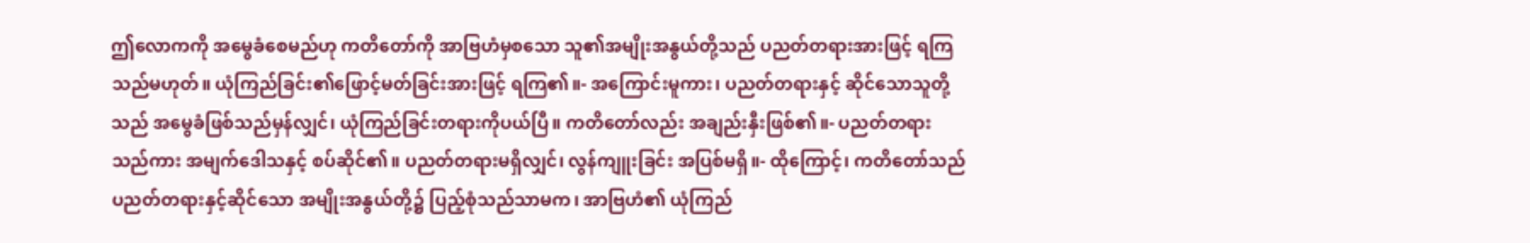ဤလောကကို အမွေခံစေမည်ဟု ကတိတော်ကို အာဗြဟံမှစသော သူ၏အမျိုးအနွယ်တို့သည် ပညတ်တရားအားဖြင့် ရကြသည်မဟုတ်။ ယုံကြည်ခြင်း၏ဖြောင့်မတ်ခြင်းအားဖြင့် ရကြ၏။- အကြောင်းမူကား၊ ပညတ်တရားနှင့် ဆိုင်သောသူတို့သည် အမွေခံဖြစ်သည်မှန်လျှင်၊ ယုံကြည်ခြင်းတရားကိုပယ်ပြီ။ ကတိတော်လည်း အချည်းနှီးဖြစ်၏။- ပညတ်တရားသည်ကား အမျက်ဒေါသနှင့် စပ်ဆိုင်၏။ ပညတ်တရားမရှိလျှင်၊ လွန်ကျူးခြင်း အပြစ်မရှိ။- ထိုကြောင့်၊ ကတိတော်သည် ပညတ်တရားနှင့်ဆိုင်သော အမျိုးအနွယ်တို့၌ ပြည့်စုံသည်သာမက၊ အာဗြဟံ၏ ယုံကြည်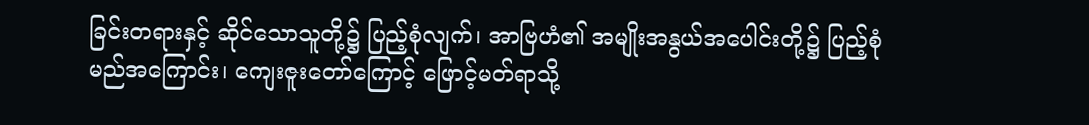ခြင်းတရားနှင့် ဆိုင်သောသူတို့၌ ပြည့်စုံလျက်၊ အာဗြဟံ၏ အမျိုးအနွယ်အပေါင်းတို့၌ ပြည့်စုံမည်အကြောင်း၊ ကျေးဇူးတော်ကြောင့် ဖြောင့်မတ်ရာသို့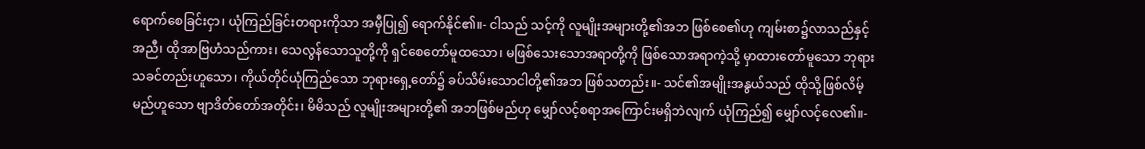ရောက်စေခြင်းငှာ၊ ယုံကြည်ခြင်းတရားကိုသာ အမှီပြု၍ ရောက်နိုင်၏။- ငါသည် သင့်ကို လူမျိုးအများတို့၏အဘ ဖြစ်စေ၏ဟု ကျမ်းစာ၌လာသည်နှင့်အညီ၊ ထိုအာဗြဟံသည်ကား၊ သေလွန်သောသူတို့ကို ရှင်စေတော်မူထသော၊ မဖြစ်သေးသောအရာတို့ကို ဖြစ်သောအရာကဲ့သို့ မှာထားတော်မူသော ဘုရားသခင်တည်းဟူသော၊ ကိုယ်တိုင်ယုံကြည်သော ဘုရားရှေ့တော်၌ ခပ်သိမ်းသောငါတို့၏အဘ ဖြစ်သတည်း။- သင်၏အမျိုးအနွယ်သည် ထိုသို့ဖြစ်လိမ့်မည်ဟူသော ဗျာဒိတ်တော်အတိုင်း၊ မိမိသည် လူမျိုးအများတို့၏ အဘဖြစ်မည်ဟု မျှော်လင့်စရာအကြောင်းမရှိဘဲလျက် ယုံကြည်၍ မျှော်လင့်လေ၏။-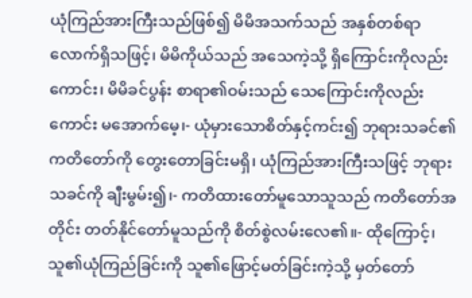ယုံကြည်အားကြီးသည်ဖြစ်၍ မိမိအသက်သည် အနှစ်တစ်ရာလောက်ရှိသဖြင့်၊ မိမိကိုယ်သည် အသေကဲ့သို့ ရှိကြောင်းကိုလည်းကောင်း၊ မိမိခင်ပွန်း စာရာ၏ဝမ်းသည် သေကြောင်းကိုလည်းကောင်း မအောက်မေ့၊- ယုံမှားသောစိတ်နှင့်ကင်း၍ ဘုရားသခင်၏ ကတိတော်ကို တွေးတောခြင်းမရှိ၊ ယုံကြည်အားကြီးသဖြင့် ဘုရားသခင်ကို ချီးမွမ်း၍၊- ကတိထားတော်မူသောသူသည် ကတိတော်အတိုင်း တတ်နိုင်တော်မူသည်ကို စိတ်စွဲလမ်းလေ၏။- ထိုကြောင့်၊ သူ၏ယုံကြည်ခြင်းကို သူ၏ဖြောင့်မတ်ခြင်းကဲ့သို့ မှတ်တော်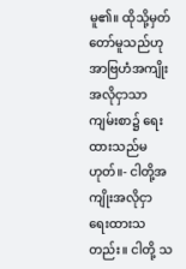မူ၏။ ထိုသို့မှတ်တော်မူသည်ဟု အာဗြဟံအကျိုးအလိုငှာသာ ကျမ်းစာ၌ ရေးထားသည်မဟုတ်။- ငါတို့အကျိုးအလိုငှာ ရေးထားသတည်း။ ငါတို့ သ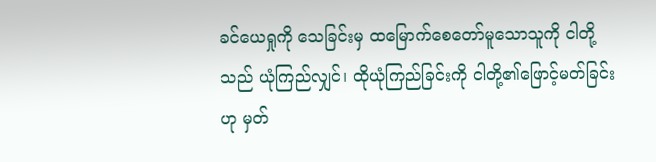ခင်ယေရှုကို သေခြင်းမှ ထမြောက်စေတော်မူသောသူကို ငါတို့သည် ယုံကြည်လျှင်၊ ထိုယုံကြည်ခြင်းကို ငါတို့၏ဖြောင့်မတ်ခြင်းဟု မှတ်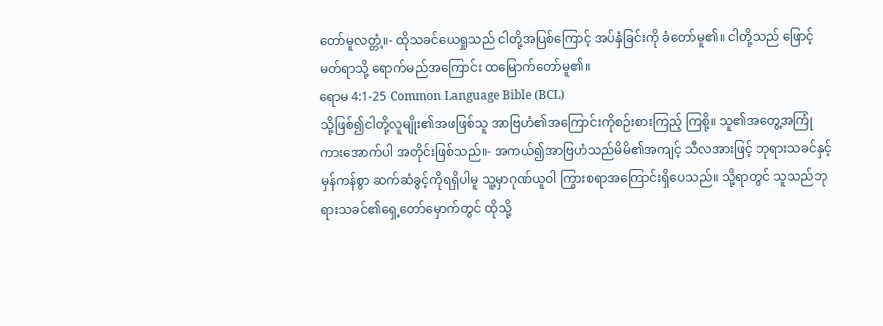တော်မူလတ္တံ့။- ထိုသခင်ယေရှုသည် ငါတို့အပြစ်ကြောင့် အပ်နှံခြင်းကို ခံတော်မူ၏။ ငါတို့သည် ဖြောင့်မတ်ရာသို့ ရောက်မည်အကြောင်း ထမြောက်တော်မူ၏။
ရောမ 4:1-25 Common Language Bible (BCL)
သို့ဖြစ်၍ငါတို့လူမျိုး၏အဖဖြစ်သူ အာဗြဟံ၏အကြောင်းကိုစဉ်းစားကြည့် ကြစို့။ သူ၏အတွေ့အကြုံကားအောက်ပါ အတိုင်းဖြစ်သည်။- အကယ်၍အာဗြဟံသည်မိမိ၏အကျင့် သီလအားဖြင့် ဘုရားသခင်နှင့်မှန်ကန်စွာ ဆက်ဆံခွင့်ကိုရရှိပါမူ သူ့မှာဂုဏ်ယူဝါ ကြွားစရာအကြောင်းရှိပေသည်။ သို့ရာတွင် သူသည်ဘုရားသခင်၏ရှေ့တော်မှောက်တွင် ထိုသို့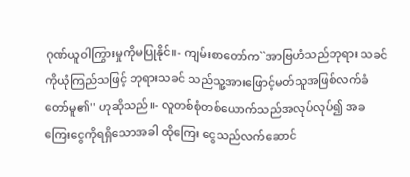ဂုဏ်ယူဝါကြွားမှုကိုမပြုနိုင်။- ကျမ်းစာတော်က``အာဗြဟံသည်ဘုရား သခင်ကိုယုံကြည်သဖြင့် ဘုရားသခင် သည်သူ့အားဖြောင့်မတ်သူအဖြစ်လက်ခံ တော်မူ၏'' ဟုဆိုသည်။- လူတစ်စုံတစ်ယောက်သည်အလုပ်လုပ်၍ အခကြေးငွေကိုရရှိသောအခါ ထိုကြေး ငွေသည်လက်ဆောင်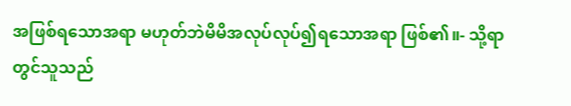အဖြစ်ရသောအရာ မဟုတ်ဘဲမိမိအလုပ်လုပ်၍ရသောအရာ ဖြစ်၏။- သို့ရာတွင်သူသည်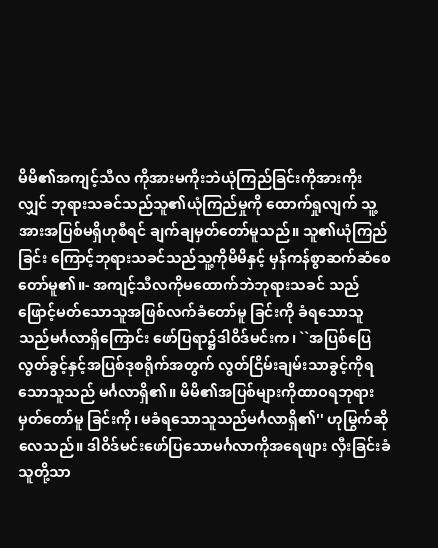မိမိ၏အကျင့်သီလ ကိုအားမကိုးဘဲယုံကြည်ခြင်းကိုအားကိုး လျှင် ဘုရားသခင်သည်သူ၏ယုံကြည်မှုကို ထောက်ရှုလျက် သူ့အားအပြစ်မရှိဟုစီရင် ချက်ချမှတ်တော်မူသည်။ သူ၏ယုံကြည်ခြင်း ကြောင့်ဘုရားသခင်သည်သူ့ကိုမိမိနှင့် မှန်ကန်စွာဆက်ဆံစေတော်မူ၏။- အကျင့်သီလကိုမထောက်ဘဲဘုရားသခင် သည်ဖြောင့်မတ်သောသူအဖြစ်လက်ခံတော်မူ ခြင်းကို ခံရသောသူသည်မင်္ဂလာရှိကြောင်း ဖော်ပြရာ၌ဒါဝိဒ်မင်းက၊ ``အပြစ်ပြေလွတ်ခွင့်နှင့်အပြစ်ဒုစရိုက်အတွက် လွတ်ငြိမ်းချမ်းသာခွင့်ကိုရသောသူသည် မင်္ဂလာရှိ၏။ မိမိ၏အပြစ်များကိုထာဝရဘုရားမှတ်တော်မူ ခြင်းကို၊ မခံရသောသူသည်မင်္ဂလာရှိ၏'' ဟုမြွက်ဆိုလေသည်။ ဒါဝိဒ်မင်းဖော်ပြသောမင်္ဂလာကိုအရေဖျား လှီးခြင်းခံသူတို့သာ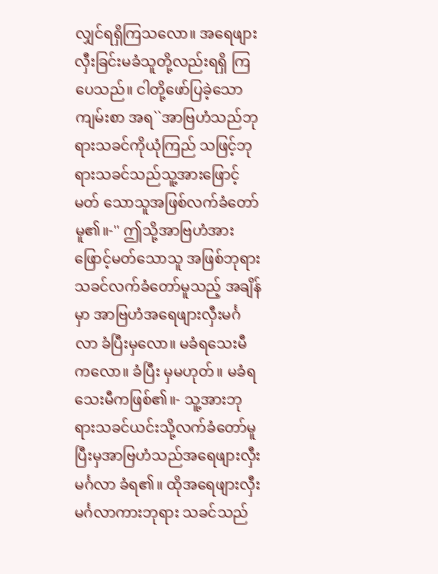လျှင်ရရှိကြသလော။ အရေဖျားလှီးခြင်းမခံသူတို့လည်းရရှိ ကြပေသည်။ ငါတို့ဖော်ပြခဲ့သောကျမ်းစာ အရ``အာဗြဟံသည်ဘုရားသခင်ကိုယုံကြည် သဖြင့်ဘုရားသခင်သည်သူ့အားဖြောင့်မတ် သောသူအဖြစ်လက်ခံတော်မူ၏။-'' ဤသို့အာဗြဟံအားဖြောင့်မတ်သောသူ အဖြစ်ဘုရားသခင်လက်ခံတော်မူသည့် အချိန်မှာ အာဗြဟံအရေဖျားလှီးမင်္ဂလာ ခံပြီးမှလော။ မခံရသေးမီကလော။ ခံပြီး မှမဟုတ်။ မခံရသေးမီကဖြစ်၏။- သူ့အားဘုရားသခင်ယင်းသို့လက်ခံတော်မူ ပြီးမှအာဗြဟံသည်အရေဖျားလှီးမင်္ဂလာ ခံရ၏။ ထိုအရေဖျားလှီးမင်္ဂလာကားဘုရား သခင်သည်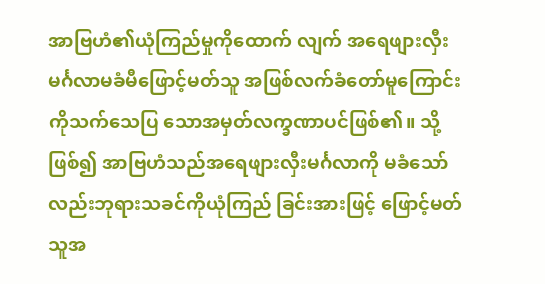အာဗြဟံ၏ယုံကြည်မှုကိုထောက် လျက် အရေဖျားလှီးမင်္ဂလာမခံမီဖြောင့်မတ်သူ အဖြစ်လက်ခံတော်မူကြောင်းကိုသက်သေပြ သောအမှတ်လက္ခဏာပင်ဖြစ်၏။ သို့ဖြစ်၍ အာဗြဟံသည်အရေဖျားလှီးမင်္ဂလာကို မခံသော်လည်းဘုရားသခင်ကိုယုံကြည် ခြင်းအားဖြင့် ဖြောင့်မတ်သူအ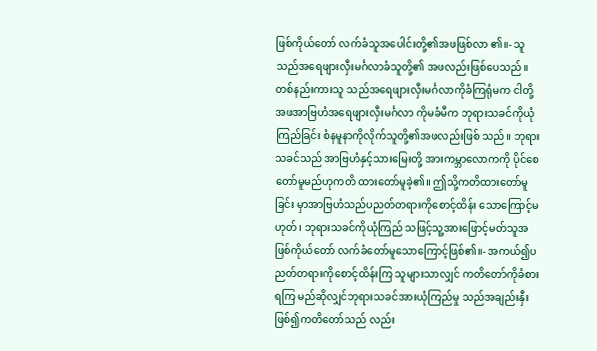ဖြစ်ကိုယ်တော် လက်ခံသူအပေါင်းတို့၏အဖဖြစ်လာ ၏။- သူသည်အရေဖျားလှီးမင်္ဂလာခံသူတို့၏ အဖလည်းဖြစ်ပေသည်။ တစ်နည်းကားသူ သည်အရေဖျားလှီးမင်္ဂလာကိုခံကြရုံမက ငါတို့အဖအာဗြဟံအရေဖျားလှီးမင်္ဂလာ ကိုမခံမီက ဘုရားသခင်ကိုယုံကြည်ခြင်း စံနမူနာကိုလိုက်သူတို့၏အဖလည်းဖြစ် သည်။ ဘုရားသခင်သည် အာဗြဟံနှင့်သားမြေးတို့ အားကမ္ဘာလောကကို ပိုင်စေတော်မူမည်ဟုကတိ ထားတော်မူခဲ့၏။ ဤသို့ကတိထားတော်မူခြင်း မှာအာဗြဟံသည်ပညတ်တရားကိုစောင့်ထိန်း သောကြောင့်မဟုတ်၊ ဘုရားသခင်ကိုယုံကြည် သဖြင့်သူ့အားဖြောင့်မတ်သူအဖြစ်ကိုယ်တော် လက်ခံတော်မူသောကြောင့်ဖြစ်၏။- အကယ်၍ပညတ်တရားကိုစောင့်ထိန်းကြ သူများသာလျှင် ကတိတော်ကိုခံစားရကြ မည်ဆိုလျှင်ဘုရားသခင်အားယုံကြည်မှု သည်အချည်းနှီးဖြစ်၍ကတိတော်သည် လည်း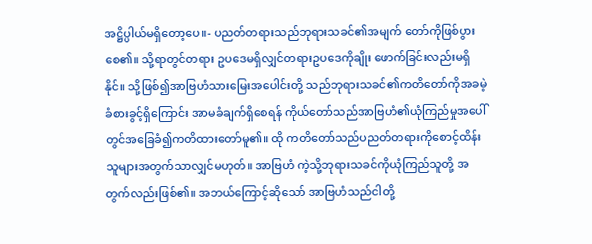အဋ္ဌိပ္ပါယ်မရှိတော့ပေ။- ပညတ်တရားသည်ဘုရားသခင်၏အမျက် တော်ကိုဖြစ်ပွားစေ၏။ သို့ရာတွင်တရား ဥပဒေမရှိလျှင်တရားဥပဒေကိုချိုး ဖောက်ခြင်းလည်းမရှိနိုင်။ သို့ဖြစ်၍အာဗြဟံသားမြေးအပေါင်းတို့ သည်ဘုရားသခင်၏ကတိတော်ကိုအခမဲ့ ခံစားခွင့်ရှိကြောင်း အာမခံချက်ရှိစေရန် ကိုယ်တော်သည်အာဗြဟံ၏ယုံကြည်မှုအပေါ် တွင်အခြေခံ၍ကတိထားတော်မူ၏။ ထို ကတိတော်သည်ပညတ်တရားကိုစောင့်ထိန်း သူများအတွက်သာလျှင်မဟုတ်။ အာဗြဟံ ကဲ့သို့ဘုရားသခင်ကိုယုံကြည်သူတို့ အတွက်လည်းဖြစ်၏။ အဘယ်ကြောင့်ဆိုသော် အာဗြဟံသည်ငါတို့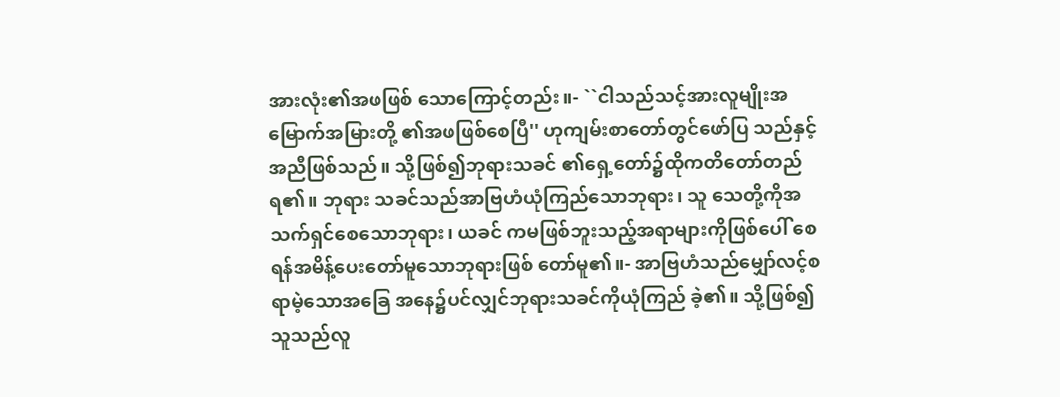အားလုံး၏အဖဖြစ် သောကြောင့်တည်း။- ``ငါသည်သင့်အားလူမျိုးအမြောက်အမြားတို့ ၏အဖဖြစ်စေပြီ'' ဟုကျမ်းစာတော်တွင်ဖော်ပြ သည်နှင့်အညီဖြစ်သည်။ သို့ဖြစ်၍ဘုရားသခင် ၏ရှေ့တော်၌ထိုကတိတော်တည်ရ၏။ ဘုရား သခင်သည်အာဗြဟံယုံကြည်သောဘုရား၊ သူ သေတို့ကိုအသက်ရှင်စေသောဘုရား၊ ယခင် ကမဖြစ်ဘူးသည့်အရာများကိုဖြစ်ပေါ် စေရန်အမိန့်ပေးတော်မူသောဘုရားဖြစ် တော်မူ၏။- အာဗြဟံသည်မျှော်လင့်စရာမဲ့သောအခြေ အနေ၌ပင်လျှင်ဘုရားသခင်ကိုယုံကြည် ခဲ့၏။ သို့ဖြစ်၍သူသည်လူ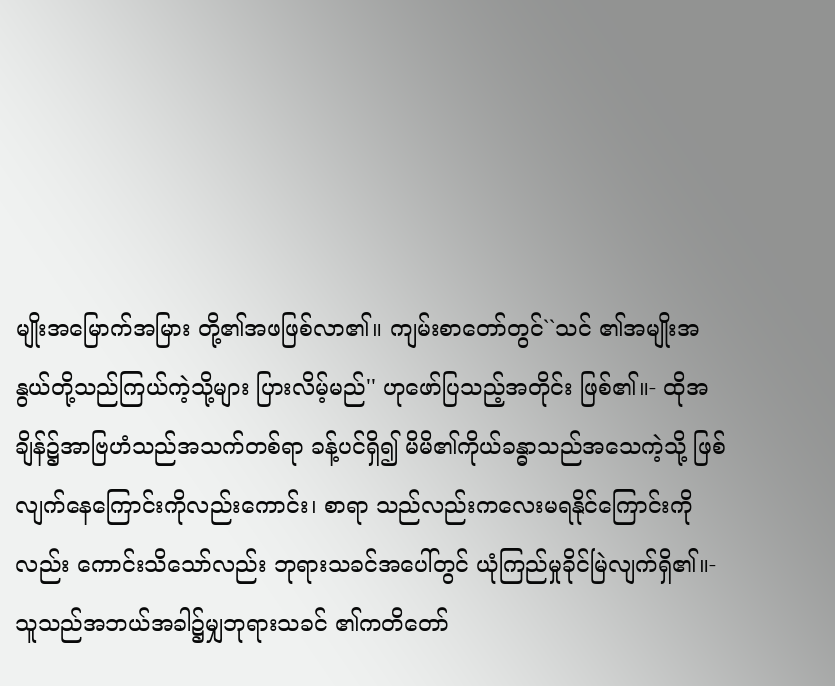မျိုးအမြောက်အမြား တို့၏အဖဖြစ်လာ၏။ ကျမ်းစာတော်တွင်``သင် ၏အမျိုးအနွယ်တို့သည်ကြယ်ကဲ့သို့များ ပြားလိမ့်မည်'' ဟုဖော်ပြသည့်အတိုင်း ဖြစ်၏။- ထိုအချိန်၌အာဗြဟံသည်အသက်တစ်ရာ ခန့်ပင်ရှိ၍ မိမိ၏ကိုယ်ခန္ဓာသည်အသေကဲ့သို့ ဖြစ်လျက်နေကြောင်းကိုလည်းကောင်း၊ စာရာ သည်လည်းကလေးမရနိုင်ကြောင်းကိုလည်း ကောင်းသိသော်လည်း ဘုရားသခင်အပေါ်တွင် ယုံကြည်မှုခိုင်မြဲလျက်ရှိ၏။- သူသည်အဘယ်အခါ၌မျှဘုရားသခင် ၏ကတိတော်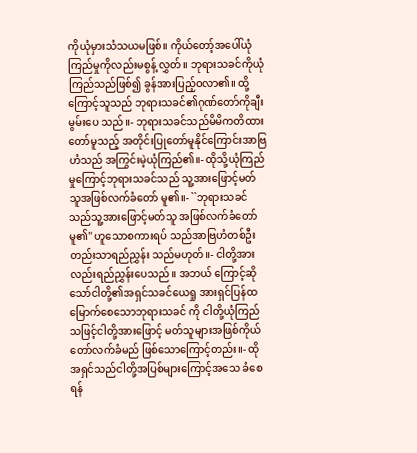ကိုယုံမှားသံသယမဖြစ်။ ကိုယ်တော့်အပေါ်ယုံကြည်မှုကိုလည်းမစွန့် လွှတ်။ ဘုရားသခင်ကိုယုံကြည်သည်ဖြစ်၍ ခွန်အားပြည့်ဝလာ၏။ ထို့ကြောင့်သူသည် ဘုရားသခင်၏ဂုဏ်တော်ကိုချီးမွမ်းပေ သည်။- ဘုရားသခင်သည်မိမိကတိထားတော်မူသည့် အတိုင်းပြုတော်မူနိုင်ကြောင်းအာဗြဟံသည် အကြွင်းမဲ့ယုံကြည်၏။- ထိုသို့ယုံကြည်မှုကြောင့်ဘုရားသခင်သည် သူ့အားဖြောင့်မတ်သူအဖြစ်လက်ခံတော် မူ၏။- ``ဘုရားသခင်သည်သူ့အားဖြောင့်မတ်သူ အဖြစ်လက်ခံတော်မူ၏'' ဟူသောစကားရပ် သည်အာဗြဟံတစ်ဦးတည်းသာရည်ညွှန်း သည်မဟုတ်။- ငါတို့အားလည်းရည်ညွှန်းပေသည်။ အဘယ် ကြောင့်ဆိုသော်ငါတို့၏အရှင်သခင်ယေရှု အားရှင်ပြန်ထမြောက်စေသောဘုရားသခင် ကို ငါတို့ယုံကြည်သဖြင့်ငါတို့အားဖြောင့် မတ်သူများအဖြစ်ကိုယ်တော်လက်ခံမည် ဖြစ်သောကြောင့်တည်း။- ထိုအရှင်သည်ငါတို့အပြစ်များကြောင့်အသေ ခံစေရန်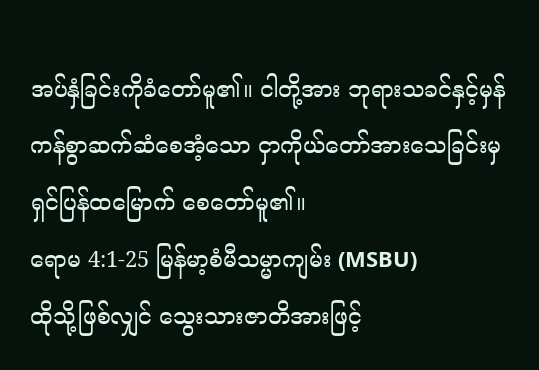အပ်နှံခြင်းကိုခံတော်မူ၏။ ငါတို့အား ဘုရားသခင်နှင့်မှန်ကန်စွာဆက်ဆံစေအံ့သော ငှာကိုယ်တော်အားသေခြင်းမှရှင်ပြန်ထမြောက် စေတော်မူ၏။
ရောမ 4:1-25 မြန်မာ့စံမီသမ္မာကျမ်း (MSBU)
ထိုသို့ဖြစ်လျှင် သွေးသားဇာတိအားဖြင့်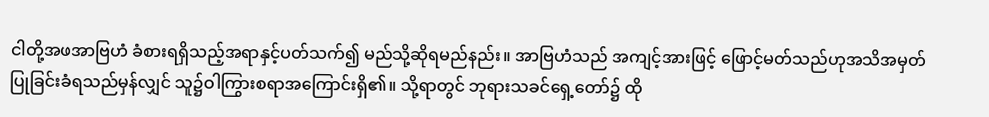ငါတို့အဖအာဗြဟံ ခံစားရရှိသည့်အရာနှင့်ပတ်သက်၍ မည်သို့ဆိုရမည်နည်း။ အာဗြဟံသည် အကျင့်အားဖြင့် ဖြောင့်မတ်သည်ဟုအသိအမှတ်ပြုခြင်းခံရသည်မှန်လျှင် သူ၌ဝါကြွားစရာအကြောင်းရှိ၏။ သို့ရာတွင် ဘုရားသခင်ရှေ့တော်၌ ထို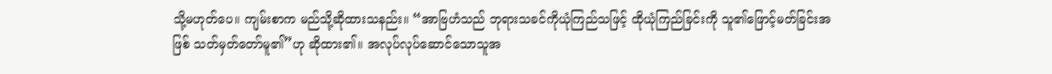သို့မဟုတ်ပေ။ ကျမ်းစာက မည်သို့ဆိုထားသနည်း။ “အာဗြဟံသည် ဘုရားသခင်ကိုယုံကြည်သဖြင့် ထိုယုံကြည်ခြင်းကို သူ၏ဖြောင့်မတ်ခြင်းအဖြစ် သတ်မှတ်တော်မူ၏”ဟု ဆိုထား၏။ အလုပ်လုပ်ဆောင်သောသူအ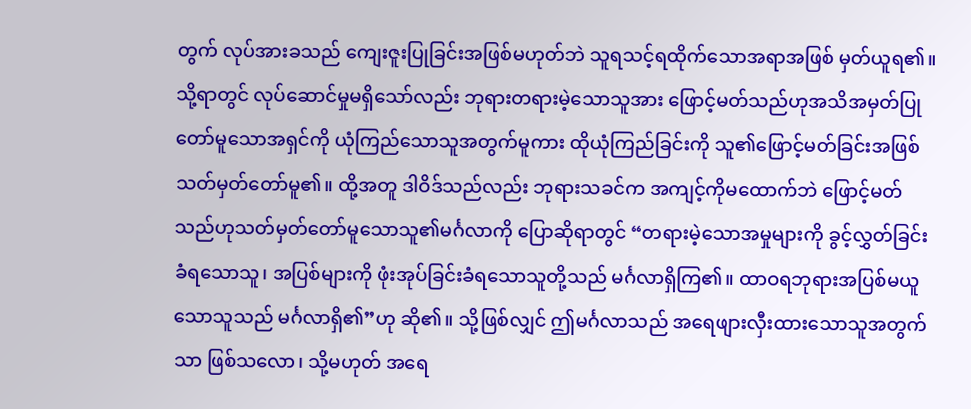တွက် လုပ်အားခသည် ကျေးဇူးပြုခြင်းအဖြစ်မဟုတ်ဘဲ သူရသင့်ရထိုက်သောအရာအဖြစ် မှတ်ယူရ၏။ သို့ရာတွင် လုပ်ဆောင်မှုမရှိသော်လည်း ဘုရားတရားမဲ့သောသူအား ဖြောင့်မတ်သည်ဟုအသိအမှတ်ပြုတော်မူသောအရှင်ကို ယုံကြည်သောသူအတွက်မူကား ထိုယုံကြည်ခြင်းကို သူ၏ဖြောင့်မတ်ခြင်းအဖြစ် သတ်မှတ်တော်မူ၏။ ထို့အတူ ဒါဝိဒ်သည်လည်း ဘုရားသခင်က အကျင့်ကိုမထောက်ဘဲ ဖြောင့်မတ်သည်ဟုသတ်မှတ်တော်မူသောသူ၏မင်္ဂလာကို ပြောဆိုရာတွင် “တရားမဲ့သောအမှုများကို ခွင့်လွှတ်ခြင်းခံရသောသူ၊ အပြစ်များကို ဖုံးအုပ်ခြင်းခံရသောသူတို့သည် မင်္ဂလာရှိကြ၏။ ထာဝရဘုရားအပြစ်မယူသောသူသည် မင်္ဂလာရှိ၏”ဟု ဆို၏။ သို့ဖြစ်လျှင် ဤမင်္ဂလာသည် အရေဖျားလှီးထားသောသူအတွက်သာ ဖြစ်သလော၊ သို့မဟုတ် အရေ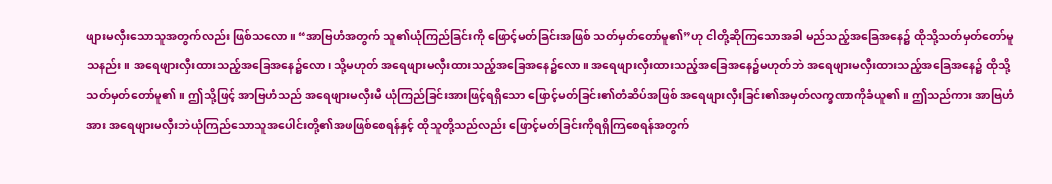ဖျားမလှီးသောသူအတွက်လည်း ဖြစ်သလော။ “အာဗြဟံအတွက် သူ၏ယုံကြည်ခြင်းကို ဖြောင့်မတ်ခြင်းအဖြစ် သတ်မှတ်တော်မူ၏”ဟု ငါတို့ဆိုကြသောအခါ မည်သည့်အခြေအနေ၌ ထိုသို့သတ်မှတ်တော်မူသနည်း။ အရေဖျားလှီးထားသည့်အခြေအနေ၌လော၊ သို့မဟုတ် အရေဖျားမလှီးထားသည့်အခြေအနေ၌လော။ အရေဖျားလှီးထားသည့်အခြေအနေ၌မဟုတ်ဘဲ အရေဖျားမလှီးထားသည့်အခြေအနေ၌ ထိုသို့သတ်မှတ်တော်မူ၏။ ဤသို့ဖြင့် အာဗြဟံသည် အရေဖျားမလှီးမီ ယုံကြည်ခြင်းအားဖြင့်ရရှိသော ဖြောင့်မတ်ခြင်း၏တံဆိပ်အဖြစ် အရေဖျားလှီးခြင်း၏အမှတ်လက္ခဏာကိုခံယူ၏။ ဤသည်ကား အာဗြဟံအား အရေဖျားမလှီးဘဲယုံကြည်သောသူအပေါင်းတို့၏အဖဖြစ်စေရန်နှင့် ထိုသူတို့သည်လည်း ဖြောင့်မတ်ခြင်းကိုရရှိကြစေရန်အတွက်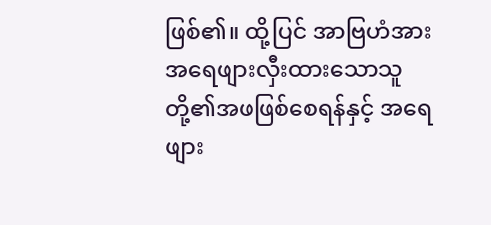ဖြစ်၏။ ထို့ပြင် အာဗြဟံအား အရေဖျားလှီးထားသောသူတို့၏အဖဖြစ်စေရန်နှင့် အရေဖျား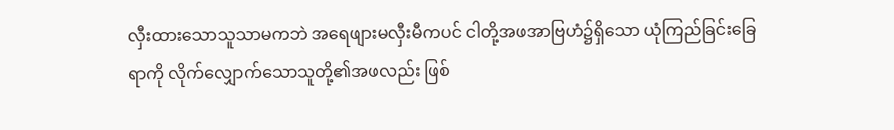လှီးထားသောသူသာမကဘဲ အရေဖျားမလှီးမီကပင် ငါတို့အဖအာဗြဟံ၌ရှိသော ယုံကြည်ခြင်းခြေရာကို လိုက်လျှောက်သောသူတို့၏အဖလည်း ဖြစ်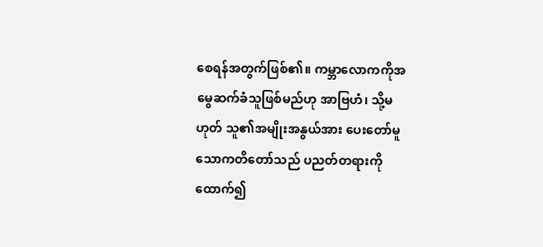စေရန်အတွက်ဖြစ်၏။ ကမ္ဘာလောကကိုအမွေဆက်ခံသူဖြစ်မည်ဟု အာဗြဟံ၊ သို့မဟုတ် သူ၏အမျိုးအနွယ်အား ပေးတော်မူသောကတိတော်သည် ပညတ်တရားကိုထောက်၍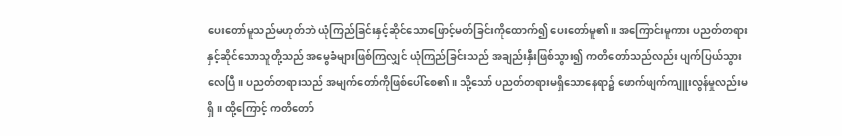ပေးတော်မူသည်မဟုတ်ဘဲ ယုံကြည်ခြင်းနှင့်ဆိုင်သောဖြောင့်မတ်ခြင်းကိုထောက်၍ ပေးတော်မူ၏။ အကြောင်းမူကား ပညတ်တရားနှင့်ဆိုင်သောသူတို့သည် အမွေခံများဖြစ်ကြလျှင် ယုံကြည်ခြင်းသည် အချည်းနှီးဖြစ်သွား၍ ကတိတော်သည်လည်း ပျက်ပြယ်သွားလေပြီ။ ပညတ်တရားသည် အမျက်တော်ကိုဖြစ်ပေါ်စေ၏။ သို့သော် ပညတ်တရားမရှိသောနေရာ၌ ဖောက်ဖျက်ကျူးလွန်မှုလည်းမရှိ။ ထို့ကြောင့် ကတိတော်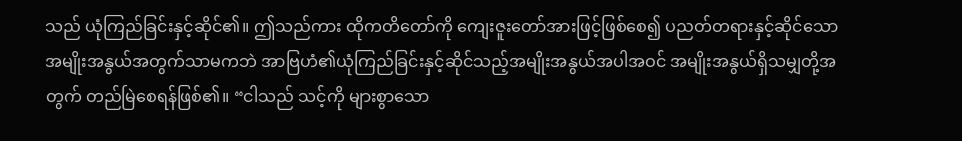သည် ယုံကြည်ခြင်းနှင့်ဆိုင်၏။ ဤသည်ကား ထိုကတိတော်ကို ကျေးဇူးတော်အားဖြင့်ဖြစ်စေ၍ ပညတ်တရားနှင့်ဆိုင်သောအမျိုးအနွယ်အတွက်သာမကဘဲ အာဗြဟံ၏ယုံကြည်ခြင်းနှင့်ဆိုင်သည့်အမျိုးအနွယ်အပါအဝင် အမျိုးအနွယ်ရှိသမျှတို့အတွက် တည်မြဲစေရန်ဖြစ်၏။ “ငါသည် သင့်ကို များစွာသော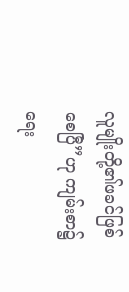လူမျိုးတို့၏ဖခင်ဖြစ်စေပြီ”ဟု ကျမ်းစာ၌ရေး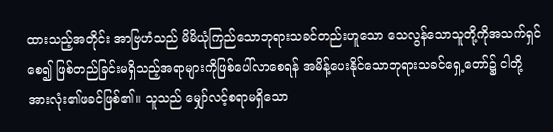ထားသည့်အတိုင်း အာဗြဟံသည် မိမိယုံကြည်သောဘုရားသခင်တည်းဟူသော သေလွန်သောသူတို့ကိုအသက်ရှင်စေ၍ ဖြစ်တည်ခြင်းမရှိသည့်အရာများကိုဖြစ်ပေါ်လာစေရန် အမိန့်ပေးနိုင်သောဘုရားသခင်ရှေ့တော်၌ ငါတို့အားလုံး၏ဖခင်ဖြစ်၏။ သူသည် မျှော်လင့်စရာမရှိသော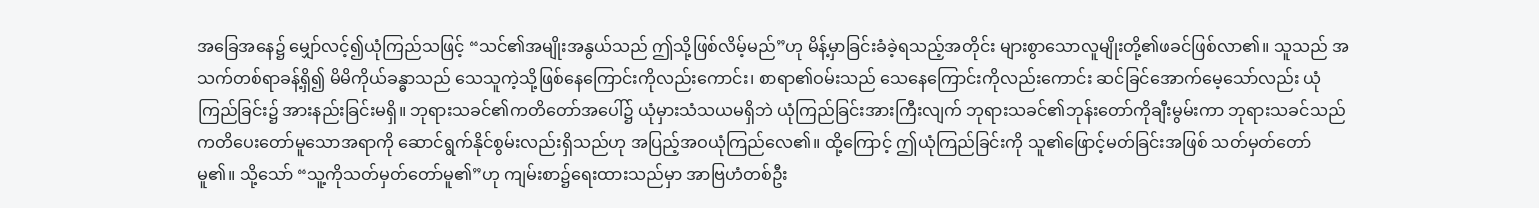အခြေအနေ၌ မျှော်လင့်၍ယုံကြည်သဖြင့် “သင်၏အမျိုးအနွယ်သည် ဤသို့ဖြစ်လိမ့်မည်”ဟု မိန့်မှာခြင်းခံခဲ့ရသည့်အတိုင်း များစွာသောလူမျိုးတို့၏ဖခင်ဖြစ်လာ၏။ သူသည် အသက်တစ်ရာခန့်ရှိ၍ မိမိကိုယ်ခန္ဓာသည် သေသူကဲ့သို့ဖြစ်နေကြောင်းကိုလည်းကောင်း၊ စာရာ၏ဝမ်းသည် သေနေကြောင်းကိုလည်းကောင်း ဆင်ခြင်အောက်မေ့သော်လည်း ယုံကြည်ခြင်း၌ အားနည်းခြင်းမရှိ။ ဘုရားသခင်၏ကတိတော်အပေါ်၌ ယုံမှားသံသယမရှိဘဲ ယုံကြည်ခြင်းအားကြီးလျက် ဘုရားသခင်၏ဘုန်းတော်ကိုချီးမွမ်းကာ ဘုရားသခင်သည် ကတိပေးတော်မူသောအရာကို ဆောင်ရွက်နိုင်စွမ်းလည်းရှိသည်ဟု အပြည့်အဝယုံကြည်လေ၏။ ထို့ကြောင့် ဤယုံကြည်ခြင်းကို သူ၏ဖြောင့်မတ်ခြင်းအဖြစ် သတ်မှတ်တော်မူ၏။ သို့သော် “သူ့ကိုသတ်မှတ်တော်မူ၏”ဟု ကျမ်းစာ၌ရေးထားသည်မှာ အာဗြဟံတစ်ဦး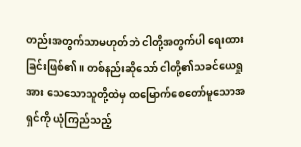တည်းအတွက်သာမဟုတ်ဘဲ ငါတို့အတွက်ပါ ရေးထားခြင်းဖြစ်၏။ တစ်နည်းဆိုသော် ငါတို့၏သခင်ယေရှုအား သေသောသူတို့ထဲမှ ထမြောက်စေတော်မူသောအရှင်ကို ယုံကြည်သည့်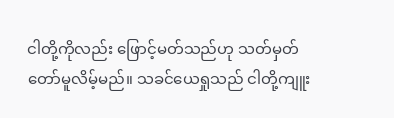ငါတို့ကိုလည်း ဖြောင့်မတ်သည်ဟု သတ်မှတ်တော်မူလိမ့်မည်။ သခင်ယေရှုသည် ငါတို့ကျူး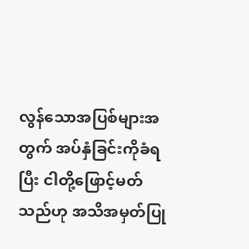လွန်သောအပြစ်များအတွက် အပ်နှံခြင်းကိုခံရပြီး ငါတို့ဖြောင့်မတ်သည်ဟု အသိအမှတ်ပြု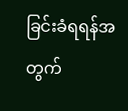ခြင်းခံရရန်အတွက်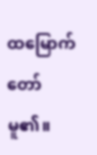ထမြောက်တော်မူ၏။